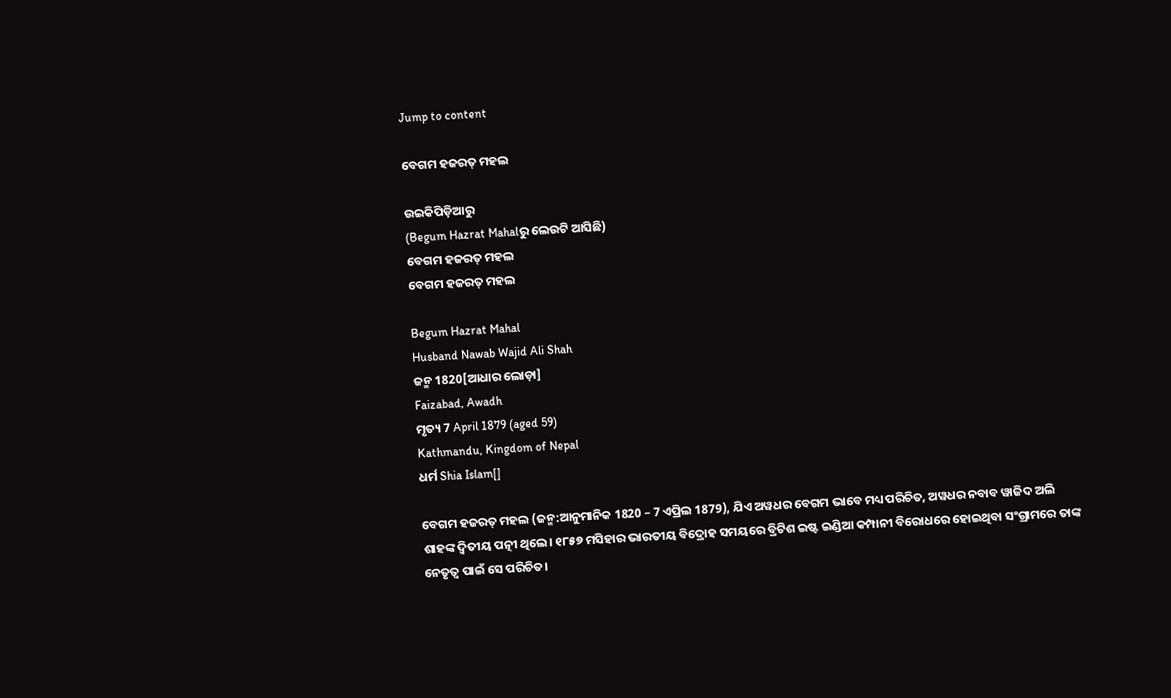Jump to content

ବେଗମ ହଜରତ୍ ମହଲ

ଉଇକିପିଡ଼ିଆ‌ରୁ
(Begum Hazrat Mahalରୁ ଲେଉଟି ଆସିଛି)
ବେଗମ ହଜରତ୍ ମହଲ
ବେଗମ ହଜରତ୍ ମହଲ

Begum Hazrat Mahal
Husband Nawab Wajid Ali Shah
ଜନ୍ମ 1820[ଆଧାର ଲୋଡ଼ା]
Faizabad, Awadh
ମୃତ୍ୟ 7 April 1879 (aged 59)
Kathmandu, Kingdom of Nepal
ଧର୍ମ Shia Islam[]

ବେଗମ ହଜରତ୍ ମହଲ (ଜନ୍ମ:ଆନୁମାନିକ 1820 – 7 ଏପ୍ରିଲ 1879), ଯିଏ ଅୱଧର ବେଗମ ଭାବେ ମଧ୍ୟ ପରିଚିତ, ଅୱଧର ନବାବ ୱାଜିଦ ଅଲି ଶାହଙ୍କ ଦ୍ୱିତୀୟ ପତ୍ନୀ ଥିଲେ। ୧୮୫୭ ମସିହାର ଭାରତୀୟ ବିଦ୍ରୋହ ସମୟରେ ବ୍ରିଟିଶ ଇଷ୍ଟ ଇଣ୍ଡିଆ କମ୍ପାନୀ ବିରୋଧରେ ହୋଇଥିବା ସଂଗ୍ରାମରେ ତାଙ୍କ ନେତୃତ୍ୱ ପାଇଁ ସେ ପରିଚିତ।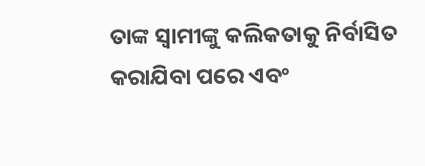ତାଙ୍କ ସ୍ୱାମୀଙ୍କୁ କଲିକତାକୁ ନିର୍ବାସିତ କରାଯିବା ପରେ ଏବଂ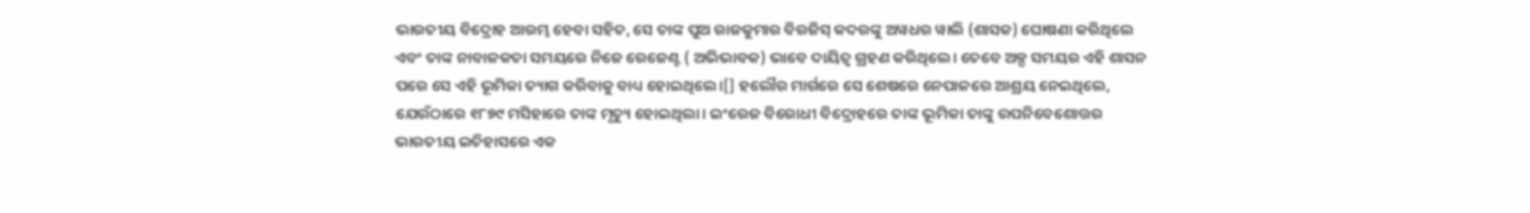ଭାରତୀୟ ବିଦ୍ରୋହ ଆରମ୍ଭ ହେବା ସହିତ, ସେ ତାଙ୍କ ପୁଅ ରାଜକୁମାର ବିରଜିସ୍ କଦରଙ୍କୁ ଅୱଧର ୱାଲି (ଶାସକ) ଘୋଷଣା କରିଥିଲେ ଏବଂ ତାଙ୍କ ନାବାଳକତା ସମୟରେ ନିଜେ ରେଜେଣ୍ଟ ( ଅଭିଭାବକ) ଭାବେ ଦାୟିତ୍ୱ ଗ୍ରହଣ କରିଥିଲେ। ତେବେ ଅଳ୍ପ ସମୟର ଏହି ଶାସନ ପରେ ସେ ଏହି ଭୂମିକା ତ୍ୟାଗ କରିବାକୁ ବାଧ୍ୟ ହୋଇଥିଲେ।[] ହଲୌର ମାର୍ଗରେ ସେ ଶେଷରେ ନେପାଳରେ ଆଶ୍ରୟ ନେଇଥିଲେ, ଯେଉଁଠାରେ ୧୮୭୯ ମସିହାରେ ତାଙ୍କ ମୃତ୍ୟୁ ହୋଇଥିଲା। ଇଂରେଜ ବିରୋଧୀ ବିଦ୍ରୋହରେ ତାଙ୍କ ଭୂମିକା ତାଙ୍କୁ ଉପନିବେଶୋତ୍ତର ଭାରତୀୟ ଇତିହାସରେ ଏକ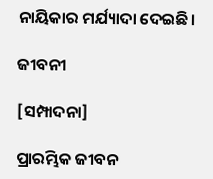ନାୟିକାର ମର୍ଯ୍ୟାଦା ଦେଇଛି।

ଜୀବନୀ

[ସମ୍ପାଦନା]

ପ୍ରାରମ୍ଭିକ ଜୀବନ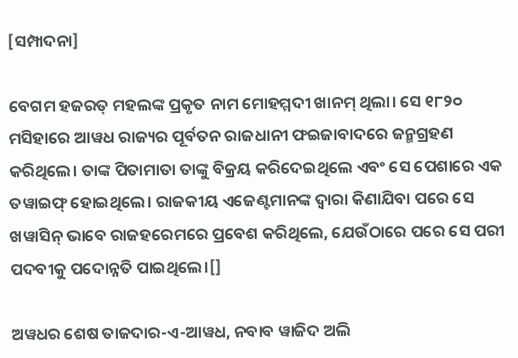[ସମ୍ପାଦନା]

ବେଗମ ହଜରତ୍ ମହଲଙ୍କ ପ୍ରକୃତ ନାମ ମୋହମ୍ମଦୀ ଖାନମ୍ ଥିଲା। ସେ ୧୮୨୦ ମସିହାରେ ଆୱଧ ରାଜ୍ୟର ପୂର୍ବତନ ରାଜଧାନୀ ଫଇଜାବାଦରେ ଜନ୍ମଗ୍ରହଣ କରିଥିଲେ। ତାଙ୍କ ପିତାମାତା ତାଙ୍କୁ ବିକ୍ରୟ କରିଦେଇଥିଲେ ଏବଂ ସେ ପେଶାରେ ଏକ ତୱାଇଫ୍ ହୋଇଥିଲେ। ରାଜକୀୟ ଏଜେଣ୍ଟମାନଙ୍କ ଦ୍ୱାରା କିଣାଯିବା ପରେ ସେ ଖୱାସିନ୍ ଭାବେ ରାଜହରେମରେ ପ୍ରବେଶ କରିଥିଲେ, ଯେଉଁଠାରେ ପରେ ସେ ପରୀ ପଦବୀକୁ ପଦୋନ୍ନତି ପାଇଥିଲେ।[]

ଅୱଧର ଶେଷ ତାଜଦାର-ଏ-ଆୱଧ, ନବାବ ୱାଜିଦ ଅଲି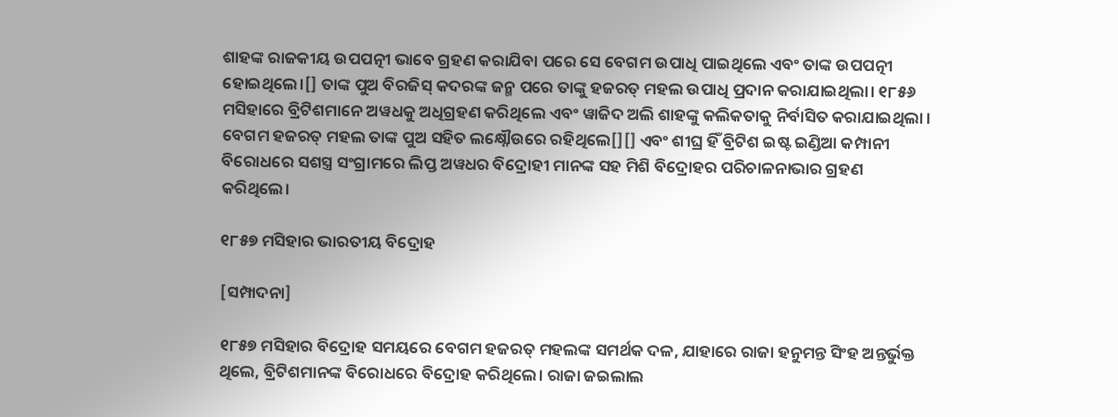ଶାହଙ୍କ ରାଜକୀୟ ଉପପତ୍ନୀ ଭାବେ ଗ୍ରହଣ କରାଯିବା ପରେ ସେ ବେଗମ ଉପାଧି ପାଇଥିଲେ ଏବଂ ତାଙ୍କ ଉପପତ୍ନୀ ହୋଇଥିଲେ।[] ତାଙ୍କ ପୁଅ ବିରଜିସ୍ କଦରଙ୍କ ଜନ୍ମ ପରେ ତାଙ୍କୁ ହଜରତ୍ ମହଲ ଉପାଧି ପ୍ରଦାନ କରାଯାଇଥିଲା। ୧୮୫୬ ମସିହାରେ ବ୍ରିଟିଶମାନେ ଅୱଧକୁ ଅଧିଗ୍ରହଣ କରିଥିଲେ ଏବଂ ୱାଜିଦ ଅଲି ଶାହଙ୍କୁ କଲିକତାକୁ ନିର୍ବାସିତ କରାଯାଇଥିଲା । ବେଗମ ହଜରତ୍ ମହଲ ତାଙ୍କ ପୁଅ ସହିତ ଲକ୍ଷ୍ନୌଉରେ ରହିଥିଲେ[][] ଏବଂ ଶୀଘ୍ର ହିଁ ବ୍ରିଟିଶ ଇଷ୍ଟ ଇଣ୍ଡିଆ କମ୍ପାନୀ ବିରୋଧରେ ସଶସ୍ତ୍ର ସଂଗ୍ରାମରେ ଲିପ୍ତ ଅୱଧର ବିଦ୍ରୋହୀ ମାନଙ୍କ ସହ ମିଶି ବିଦ୍ରୋହର ପରିଚାଳନାଭାର ଗ୍ରହଣ କରିଥିଲେ।

୧୮୫୭ ମସିହାର ଭାରତୀୟ ବିଦ୍ରୋହ

[ସମ୍ପାଦନା]

୧୮୫୭ ମସିହାର ବିଦ୍ରୋହ ସମୟରେ ବେଗମ ହଜରତ୍ ମହଲଙ୍କ ସମର୍ଥକ ଦଳ, ଯାହାରେ ରାଜା ହନୁମନ୍ତ ସିଂହ ଅନ୍ତର୍ଭୁକ୍ତ ଥିଲେ, ବ୍ରିଟିଶମାନଙ୍କ ବିରୋଧରେ ବିଦ୍ରୋହ କରିଥିଲେ। ରାଜା ଜଇଲାଲ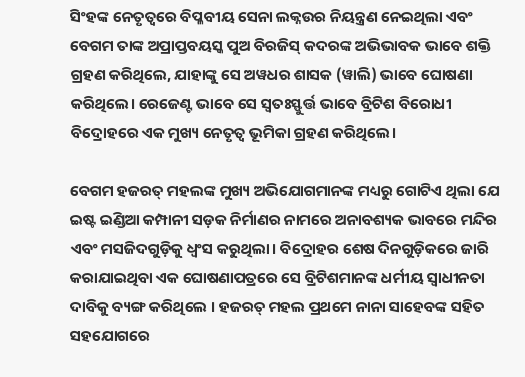ସିଂହଙ୍କ ନେତୃତ୍ୱରେ ବିପ୍ଳବୀୟ ସେନା ଲକ୍ନଉର ନିୟନ୍ତ୍ରଣ ନେଇଥିଲା ଏବଂ ବେଗମ ତାଙ୍କ ଅପ୍ରାପ୍ତବୟସ୍କ ପୁଅ ବିରଜିସ୍ କଦରଙ୍କ ଅଭିଭାବକ ଭାବେ ଶକ୍ତି ଗ୍ରହଣ କରିଥିଲେ, ଯାହାଙ୍କୁ ସେ ଅୱଧର ଶାସକ (ୱାଲି) ଭାବେ ଘୋଷଣା କରିଥିଲେ। ରେଜେଣ୍ଟ ଭାବେ ସେ ସ୍ୱତଃସ୍ଫୁର୍ତ୍ତ ଭାବେ ବ୍ରିଟିଶ ବିରୋଧୀ ବିଦ୍ରୋହରେ ଏକ ମୁଖ୍ୟ ନେତୃତ୍ୱ ଭୂମିକା ଗ୍ରହଣ କରିଥିଲେ।

ବେଗମ ହଜରତ୍ ମହଲଙ୍କ ମୁଖ୍ୟ ଅଭିଯୋଗମାନଙ୍କ ମଧ୍ୟରୁ ଗୋଟିଏ ଥିଲା ଯେ ଇଷ୍ଟ ଇଣ୍ଡିଆ କମ୍ପାନୀ ସଡ଼କ ନିର୍ମାଣର ନାମରେ ଅନାବଶ୍ୟକ ଭାବରେ ମନ୍ଦିର ଏବଂ ମସଜିଦଗୁଡ଼ିକୁ ଧ୍ୱଂସ କରୁଥିଲା। ବିଦ୍ରୋହର ଶେଷ ଦିନଗୁଡ଼ିକରେ ଜାରି କରାଯାଇଥିବା ଏକ ଘୋଷଣାପତ୍ରରେ ସେ ବ୍ରିଟିଶମାନଙ୍କ ଧର୍ମୀୟ ସ୍ୱାଧୀନତା ଦାବିକୁ ବ୍ୟଙ୍ଗ କରିଥିଲେ । ହଜରତ୍ ମହଲ ପ୍ରଥମେ ନାନା ସାହେବଙ୍କ ସହିତ ସହଯୋଗରେ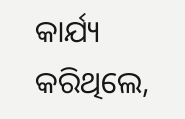କାର୍ଯ୍ୟ କରିଥିଲେ,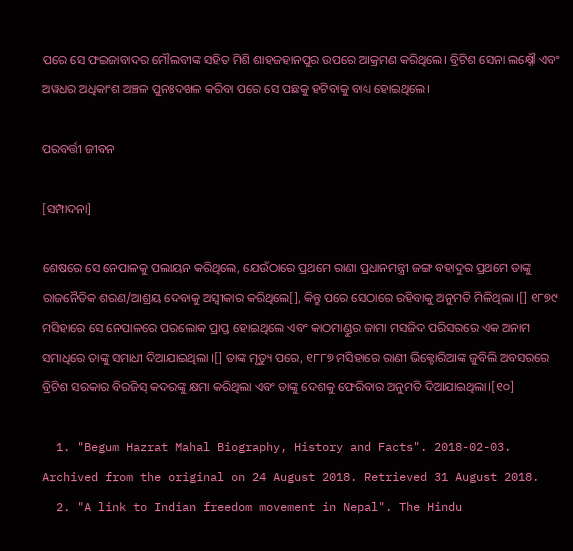ପରେ ସେ ଫଇଜାବାଦର ମୌଲବୀଙ୍କ ସହିତ ମିଶି ଶାହଜହାନପୁର ଉପରେ ଆକ୍ରମଣ କରିଥିଲେ। ବ୍ରିଟିଶ ସେନା ଲକ୍ଷ୍ନୌ ଏବଂ ଅୱଧର ଅଧିକାଂଶ ଅଞ୍ଚଳ ପୁନଃଦଖଳ କରିବା ପରେ ସେ ପଛକୁ ହଟିବାକୁ ବାଧ୍ୟ ହୋଇଥିଲେ।

ପରବର୍ତ୍ତୀ ଜୀବନ

[ସମ୍ପାଦନା]

ଶେଷରେ ସେ ନେପାଳକୁ ପଲାୟନ କରିଥିଲେ, ଯେଉଁଠାରେ ପ୍ରଥମେ ରାଣା ପ୍ରଧାନମନ୍ତ୍ରୀ ଜଙ୍ଗ ବହାଦୁର ପ୍ରଥମେ ତାଙ୍କୁ ରାଜନୈତିକ ଶରଣ/ଆଶ୍ରୟ ଦେବାକୁ ଅସ୍ୱୀକାର କରିଥିଲେ[], କିନ୍ତୁ ପରେ ସେଠାରେ ରହିବାକୁ ଅନୁମତି ମିଳିଥିଲା ।[] ୧୮୭୯ ମସିହାରେ ସେ ନେପାଳରେ ପରଲୋକ ପ୍ରାପ୍ତ ହୋଇଥିଲେ ଏବଂ କାଠମାଣ୍ଡୁର ଜାମା ମସଜିଦ ପରିସରରେ ଏକ ଅନାମ ସମାଧିରେ ତାଙ୍କୁ ସମାଧୀ ଦିଆଯାଇଥିଲା ।[] ତାଙ୍କ ମୃତ୍ୟୁ ପରେ, ୧୮୮୭ ମସିହାରେ ରାଣୀ ଭିକ୍ଟୋରିଆଙ୍କ ଜୁବିଲି ଅବସରରେ ବ୍ରିଟିଶ ସରକାର ବିରଜିସ୍ କଦରଙ୍କୁ କ୍ଷମା କରିଥିଲା ଏବଂ ତାଙ୍କୁ ଦେଶକୁ ଫେରିବାର ଅନୁମତି ଦିଆଯାଇଥିଲା।[୧୦]

  1. "Begum Hazrat Mahal Biography, History and Facts". 2018-02-03. Archived from the original on 24 August 2018. Retrieved 31 August 2018.
  2. "A link to Indian freedom movement in Nepal". The Hindu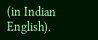(in Indian English).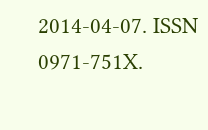2014-04-07. ISSN 0971-751X.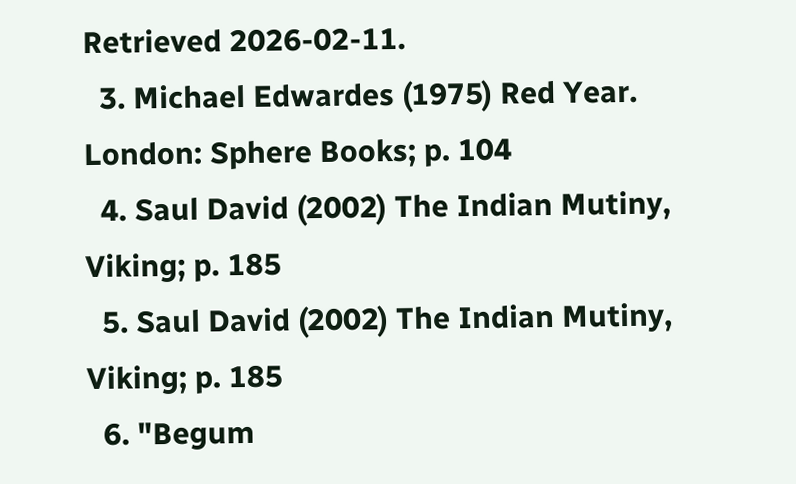Retrieved 2026-02-11.
  3. Michael Edwardes (1975) Red Year. London: Sphere Books; p. 104
  4. Saul David (2002) The Indian Mutiny, Viking; p. 185
  5. Saul David (2002) The Indian Mutiny, Viking; p. 185
  6. "Begum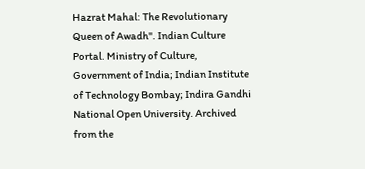Hazrat Mahal: The Revolutionary Queen of Awadh". Indian Culture Portal. Ministry of Culture, Government of India; Indian Institute of Technology Bombay; Indira Gandhi National Open University. Archived from the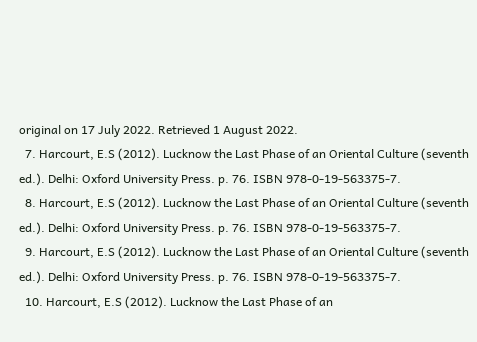original on 17 July 2022. Retrieved 1 August 2022.
  7. Harcourt, E.S (2012). Lucknow the Last Phase of an Oriental Culture (seventh ed.). Delhi: Oxford University Press. p. 76. ISBN 978-0-19-563375-7.
  8. Harcourt, E.S (2012). Lucknow the Last Phase of an Oriental Culture (seventh ed.). Delhi: Oxford University Press. p. 76. ISBN 978-0-19-563375-7.
  9. Harcourt, E.S (2012). Lucknow the Last Phase of an Oriental Culture (seventh ed.). Delhi: Oxford University Press. p. 76. ISBN 978-0-19-563375-7.
  10. Harcourt, E.S (2012). Lucknow the Last Phase of an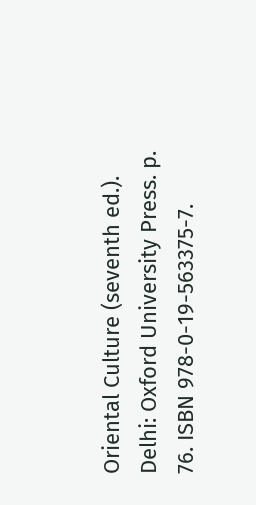Oriental Culture (seventh ed.). Delhi: Oxford University Press. p. 76. ISBN 978-0-19-563375-7.